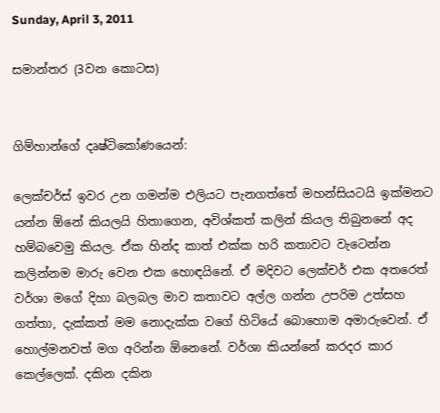Sunday, April 3, 2011

සමාන්තර (3වන කොටස)


ගිම්හාන්ගේ දෘෂ්ටිකෝණයෙන්:

ලෙක්චර්ස් ඉවර උන ගමන්ම එලියට පැනගත්තේ මහන්සියටයි ඉක්මනට යන්න ඕනේ කියලයි හිතාගෙන, අවිශ්කත් කලින් කියල තිබුනනේ අද හම්බවෙමු කියල. ඒක හින්ද කාත් එක්ක හරි කතාවට වැටෙන්න කලින්නම මාරු වෙන එක හොඳයිනේ. ඒ මදිවට ලෙක්චර් එක අතරෙත් වර්ශා මගේ දිහා බලබල මාව කතාවට අල්ල ගන්න උපරිම උත්සහ ගත්තා, දැක්කත් මම නොදැක්ක වගේ හිටියේ බොහොම අමාරුවෙන්. ඒ හොල්මනවත් මග අරින්න ඕනෙනේ. වර්ශා කියන්නේ කරදර කාර කෙල්ලෙක්. දකින දකින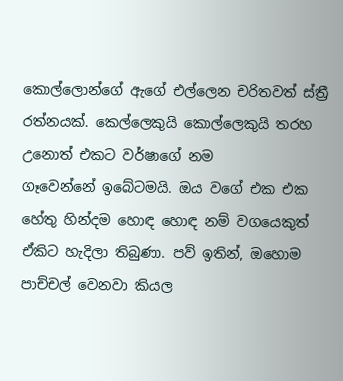කොල්ලොන්ගේ ඇගේ එල්ලෙන චරිතවත් ස්ත්‍රී රත්නයක්. කෙල්ලෙකුයි කොල්ලෙකුයි තරහ උනොත් එකට වර්ෂාගේ නම
ගෑවෙන්නේ ඉබේටමයි. ඔය වගේ එක එක හේතු හින්දම හොඳ හොඳ නම් වගයෙකුත් ඒකිට හැදිලා තිබුණා. පව් ඉතින්, ඔහොම පාච්චල් වෙනවා කියල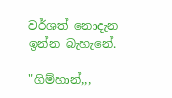වර්ශත් නොදැන ඉන්න බැහැනේ.

"ගිම්හාන්,,,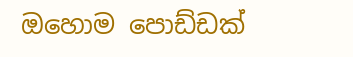ඔහොම පොඩ්ඩක්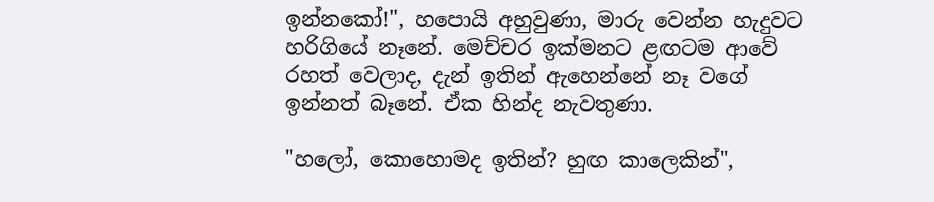ඉන්නකෝ!", හපොයි අහුවුණා, මාරු වෙන්න හැදුවට හරිගියේ නෑනේ. මෙච්චර ඉක්මනට ළඟටම ආවේ රහත් වෙලාද, දැන් ඉතින් ඇහෙන්නේ නෑ වගේ ඉන්නත් බෑනේ. ඒක හින්ද නැවතුණා.

"හලෝ, කොහොමද ඉතින්? හුඟ කාලෙකින්",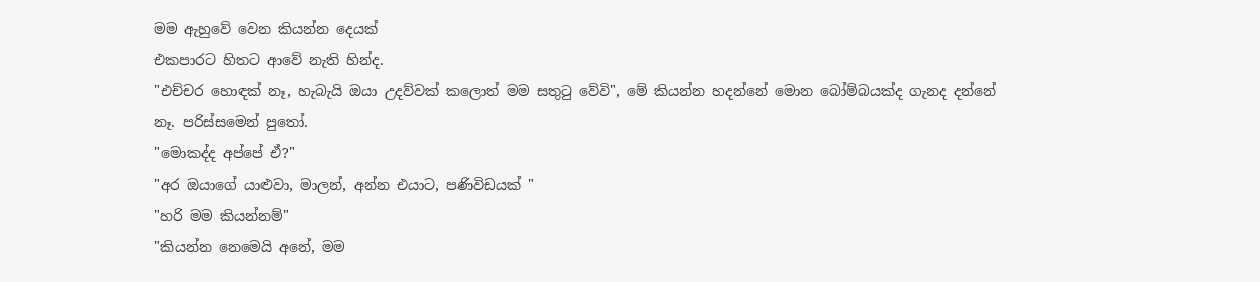මම ඇහුවේ වෙන කියන්න දෙයක්
එකපාරට හිතට ආවේ නැති හින්ද.
"එච්චර හොඳක් නෑ, හැබැයි ඔයා උදව්වක් කලොත් මම සතුටු වේවි", මේ කියන්න හදන්නේ මොන බෝම්බයක්ද ගැනද දන්නේ නෑ. පරිස්සමෙන් පුතෝ.
"මොකද්ද අප්පේ ඒ?"
"අර ඔයාගේ යාළුවා, මාලන්, අන්න එයාට, පණිවිඩයක් "
"හරි මම කියන්නම්"
"කියන්න නෙමෙයි අනේ, මම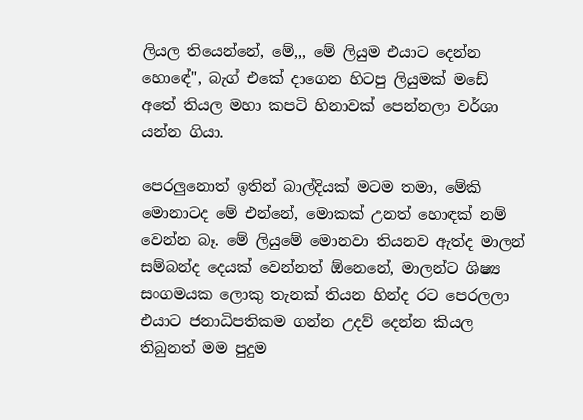ලියල තියෙන්නේ, මේ,,, මේ ලියුම එයාට දෙන්න හොඳේ", බැග් එකේ දාගෙන හිටපු ලියුමක් මඩේ අතේ තියල මහා කපටි හිනාවක් පෙන්නලා වර්ශා යන්න ගියා.

පෙරලුනොත් ඉතින් බාල්දියක් මටම තමා, මේකි මොනාටද මේ එන්නේ, මොකක් උනත් හොඳක් නම් වෙන්න බෑ. මේ ලියුමේ මොනවා තියනව ඇත්ද මාලන් සම්බන්ද දෙයක් වෙන්නත් ඕනෙනේ, මාලන්ට ශිෂ්‍ය සංගමයක ලොකු තැනක් තියන හින්ද රට පෙරලලා එයාට ජනාධිපතිකම ගන්න උදව් දෙන්න කියල තිබුනත් මම පුදුම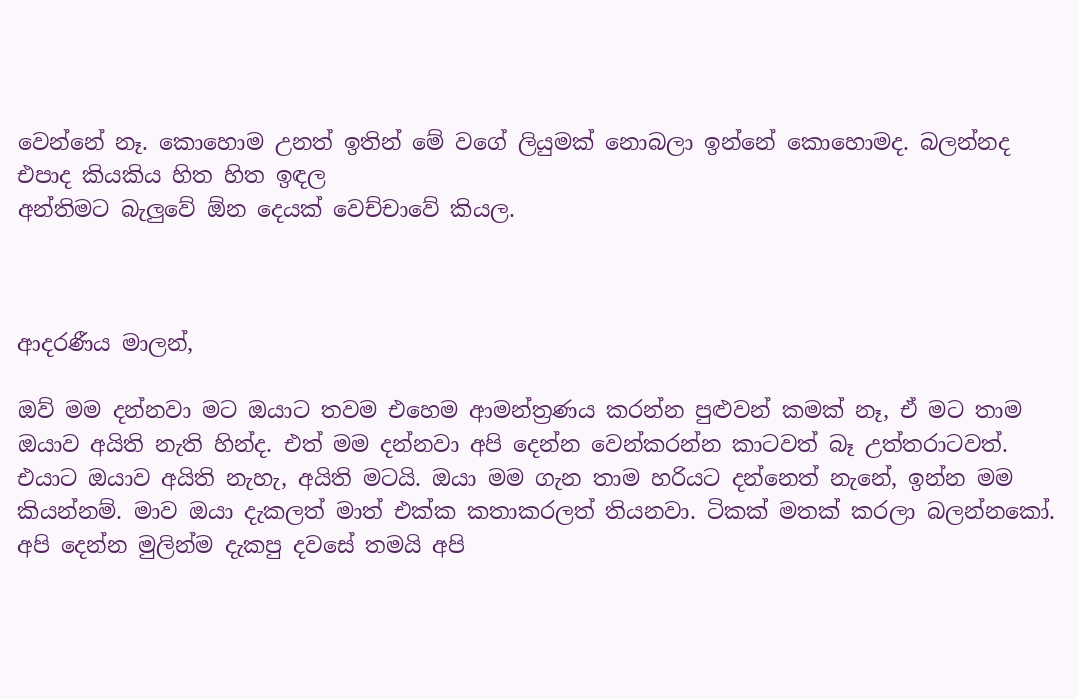වෙන්නේ නෑ. කොහොම උනත් ඉතින් මේ වගේ ලියුමක් නොබලා ඉන්නේ කොහොමද. බලන්නද එපාද කියකිය හිත හිත ඉඳල
අන්තිමට බැලුවේ ඕන දෙයක් වෙච්චාවේ කියල.



ආදරණීය මාලන්,

ඔව් මම දන්නවා මට ඔයාට තවම එහෙම ආමන්ත්‍රණය කරන්න පුළුවන් කමක් නෑ, ඒ මට තාම ඔයාව අයිති නැති හින්ද. එත් මම දන්නවා අපි දෙන්න වෙන්කරන්න කාටවත් බෑ උත්තරාටවත්. එයාට ඔයාව අයිති නැහැ, අයිති මටයි. ඔයා මම ගැන තාම හරියට දන්නෙත් නැනේ, ඉන්න මම කියන්නම්. මාව ඔයා දැකලත් මාත් එක්ක කතාකරලත් තියනවා. ටිකක් මතක් කරලා බලන්නකෝ. අපි දෙන්න මුලින්ම දැකපු දවසේ තමයි අපි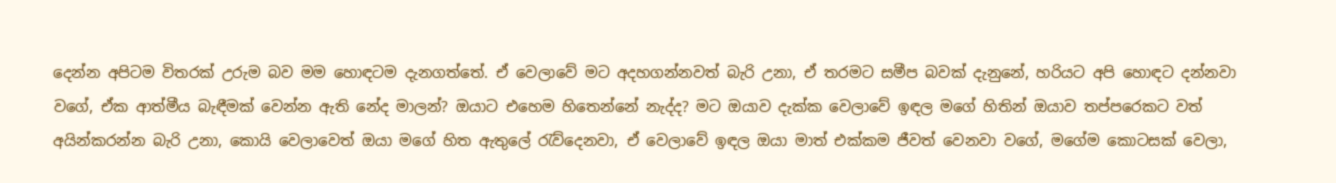දෙන්න අපිටම විතරක් උරුම බව මම හොඳටම දැනගත්තේ. ඒ වෙලාවේ මට අදහගන්නවත් බැරි උනා, ඒ තරමට සමීප බවක් දැනුනේ, හරියට අපි හොඳට දන්නවා වගේ, ඒක ආත්මීය බැඳීමක් වෙන්න ඇති නේද මාලන්? ඔයාට එහෙම හිතෙන්නේ නැද්ද? මට ඔයාව දැක්ක වෙලාවේ ඉඳල මගේ හිතින් ඔයාව තප්පරෙකට වත් අයින්කරන්න බැරි උනා, කොයි වෙලාවෙත් ඔයා මගේ හිත ඇතුලේ රැව්දෙනවා, ඒ වෙලාවේ ඉඳල ඔයා මාත් එක්කම ජීවත් වෙනවා වගේ, මගේම කොටසක් වෙලා,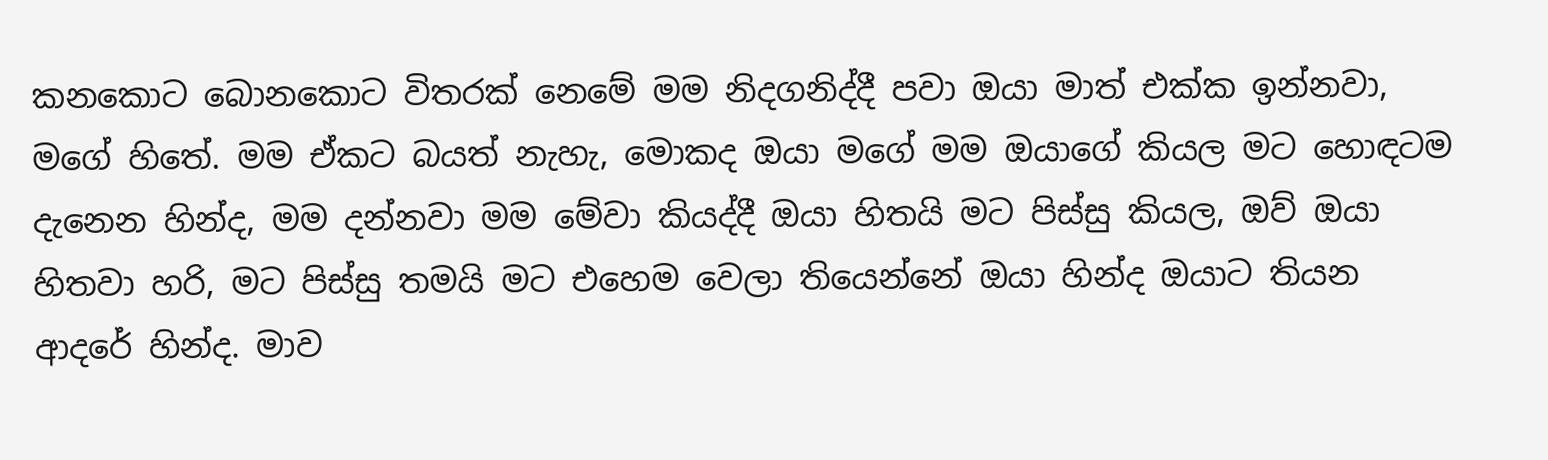කනකොට බොනකොට විතරක් නෙමේ මම නිදගනිද්දී පවා ඔයා මාත් එක්ක ඉන්නවා, මගේ හිතේ. මම ඒකට බයත් නැහැ, මොකද ඔයා මගේ මම ඔයාගේ කියල මට හොඳටම දැනෙන හින්ද, මම දන්නවා මම මේවා කියද්දී ඔයා හිතයි මට පිස්සු කියල, ඔව් ඔයා හිතවා හරි, මට පිස්සු තමයි මට එහෙම වෙලා තියෙන්නේ ඔයා හින්ද ඔයාට තියන ආදරේ හින්ද. මාව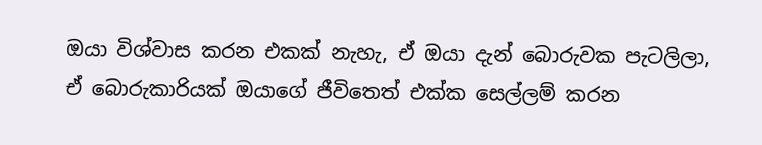ඔයා විශ්වාස කරන එකක් නැහැ, ඒ ඔයා දැන් බොරුවක පැටලිලා, ඒ බොරුකාරියක් ඔයාගේ ජීවිතෙත් එක්ක සෙල්ලම් කරන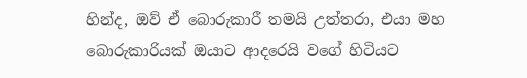හින්ද, ඔව් ඒ බොරුකාරී තමයි උත්තරා, එයා මහ බොරුකාරියක් ඔයාට ආදරෙයි වගේ හිටියට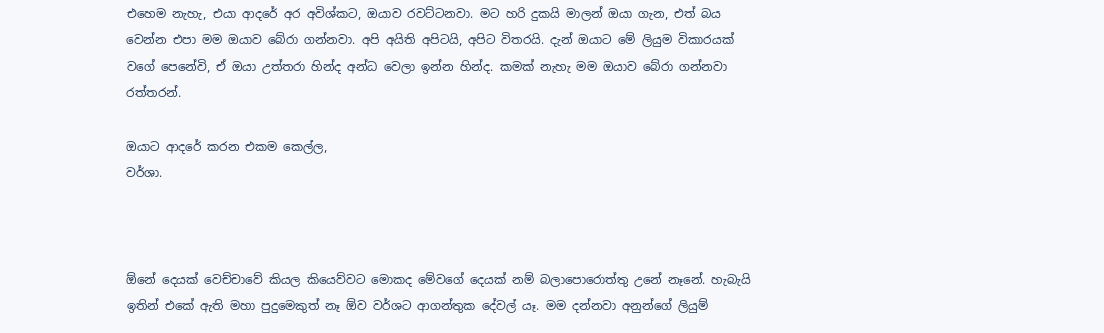එහෙම නැහැ, එයා ආදරේ අර අවිශ්කට, ඔයාව රවට්ටනවා. මට හරි දුකයි මාලන් ඔයා ගැන, එත් බය වෙන්න එපා මම ඔයාව බේරා ගන්නවා. අපි අයිති අපිටයි, අපිට විතරයි. දැන් ඔයාට මේ ලියුම විකාරයක් වගේ පෙනේවි, ඒ ඔයා උත්තරා හින්ද අන්ධ වෙලා ඉන්න හින්ද. කමක් නැහැ මම ඔයාව බේරා ගන්නවා රත්තරන්.

ඔයාට ආදරේ කරන එකම කෙල්ල,
වර්ශා.



ඕනේ දෙයක් වෙච්චාවේ කියල කියෙව්වට මොකද මේවගේ දෙයක් නම් බලාපොරොත්තු උනේ නෑනේ. හැබැයි ඉතින් එකේ ඇති මහා පුදුමෙකුත් නෑ ඕව වර්ශට ආගන්තුක දේවල් යෑ. මම දන්නවා අනුන්ගේ ලියුම්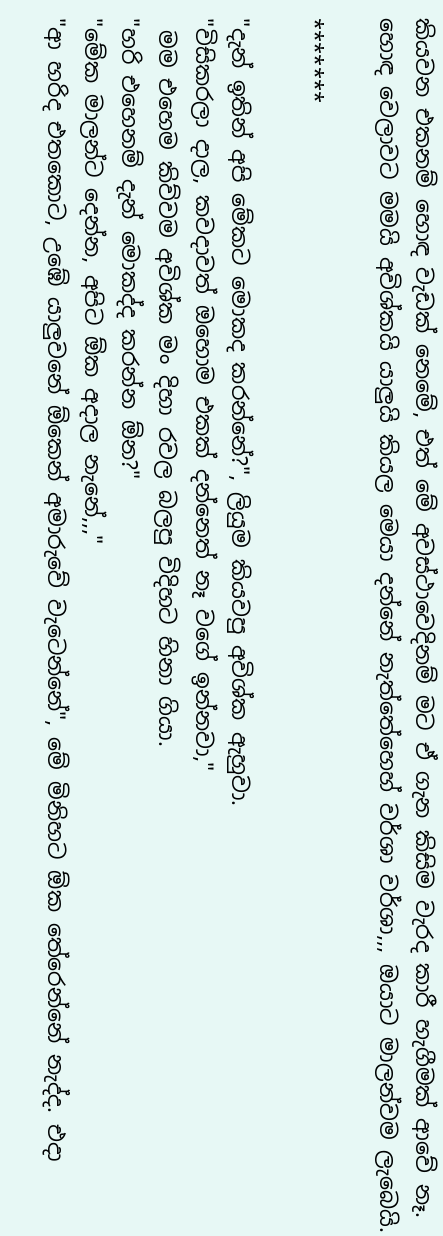කියවන එකනම් හොඳ වැඩක් නෙමේ, එත් මේ අවස්ථාවෙදිනම් මට ඒ ගැන කිසිම වැරද කාරී හැගීමක් ආවේ නෑ.
හොඳ වෙලාවට මමයි අවිශ්කයි යාලුයි කියල මෙයා දන්නේ නැත්තේහෙහ් වර්ශා වර්ශා,,, ඔයාට මාලන්වම ලැබෙයි.

*******

"දැන් ඉතින් අපි මේකට මොකද කරන්නේ?", ලියුම කියවපු අවිශ්ක ඇහුවා.
"විසිකරලා දාල, කවදාවත් ඔහොම එකක් දන්නෙත් නෑ වගේ ඉන්නවා,"
 මම එහෙම කිව්වම අවිශ්ක මං දිහා රවල බලපු විදිහට හිනා ගියා.
"හරි එහෙනම් දැන් මොකද්ද කරන්න ඕන?"
"මේක මාලන්ට දෙන්න, අපිට ඕක අදාල නැනේ,,,"
"ආ හරිද එතකොට, උඹේ යාලුවනේ ඕකෙන් අමාරුවේ වැටෙන්නේ", මේ මිනිහට ඕක තේරෙන්නේ නැද්ද. එදා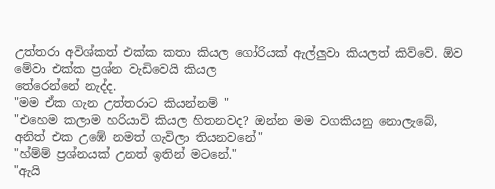උත්තරා අවිශ්කත් එක්ක කතා කියල ගෝරියක් ඇල්ලුවා කියලත් කිව්වේ. ඕව මේවා එක්ක ප්‍රශ්න වැඩිවෙයි කියල
තේරෙන්නේ නැද්ද.
"මම ඒක ගැන උත්තරාට කියන්නම් "
"එහෙම කලාම හරියාවි කියල හිතනවද? ඔන්න මම වගකියනු නොලැබේ, අනිත් එක උඹේ නමත් ගැවිලා තියනවනේ"
"හ්ම්ම් ප්‍රශ්නයක් උනත් ඉතින් මටනේ."
"ඇයි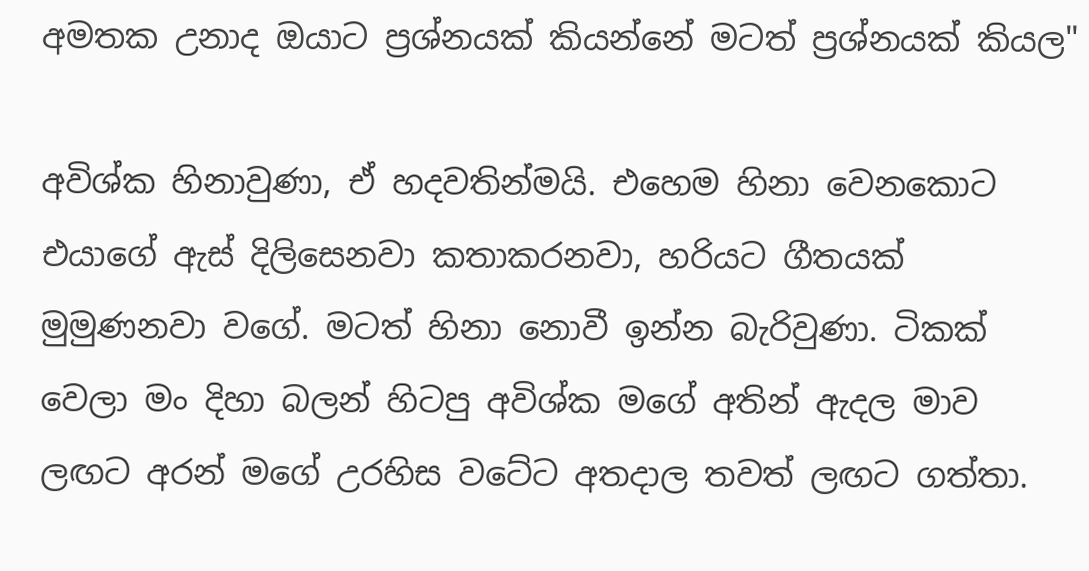අමතක උනාද ඔයාට ප්‍රශ්නයක් කියන්නේ මටත් ප්‍රශ්නයක් කියල"

අවිශ්ක හිනාවුණා, ඒ හදවතින්මයි. එහෙම හිනා වෙනකොට එයාගේ ඇස් දිලිසෙනවා කතාකරනවා, හරියට ගීතයක් මුමුණනවා වගේ. මටත් හිනා නොවී ඉන්න බැරිවුණා. ටිකක් වෙලා මං දිහා බලන් හිටපු අවිශ්ක මගේ අතින් ඇදල මාව ලඟට අරන් මගේ උරහිස වටේට අතදාල තවත් ලඟට ගත්තා.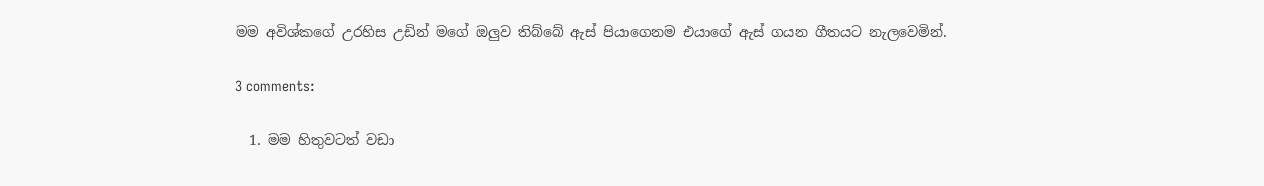මම අවිශ්කගේ උරහිස උඩින් මගේ ඔලුව තිබ්බේ ඇස් පියාගෙනම එයාගේ ඇස් ගයන ගීතයට නැලවෙමින්.

3 comments:

  1. මම හිතුවටත් වඩා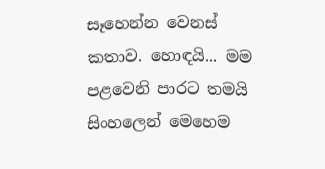සෑහෙන්න වෙනස් කතාව. හොඳයි... මම පළවෙනි පාරට තමයි සිංහලෙන් මෙහෙම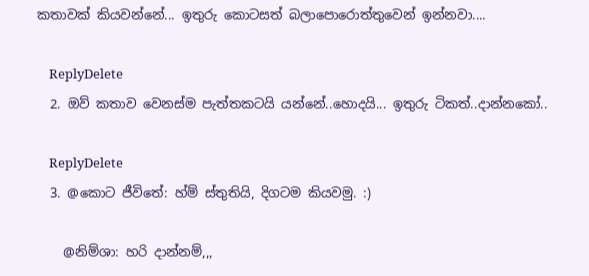කතාවක් කියවන්නේ... ඉතුරු කොටසත් බලාපොරොත්තුවෙන් ඉන්නවා....

    ReplyDelete
  2. ඔව් කතාව වෙනස්ම පැත්තකටයි යන්නේ..හොදයි... ඉතුරු ටිකත්..දාන්නකෝ..

    ReplyDelete
  3. @කොට ජීවිතේ: හ්ම් ස්තුතියි, දිගටම කියවමු. :)

    @නිම්ශා: හරි දාන්නම්,,,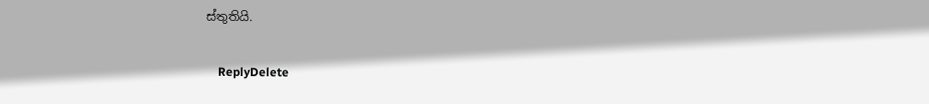ස්තුතියි.

    ReplyDelete